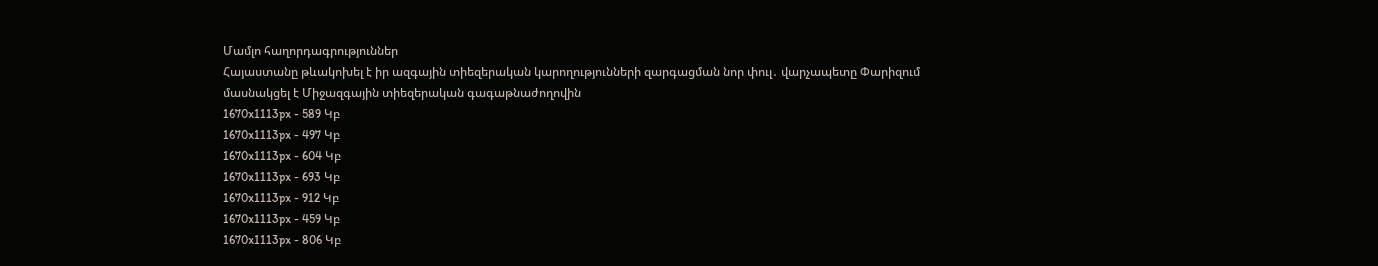Մամլո հաղորդագրություններ
Հայաստանը թևակոխել է իր ազգային տիեզերական կարողությունների զարգացման նոր փուլ․ վարչապետը Փարիզում մասնակցել է Միջազգային տիեզերական գագաթնաժողովին
1670x1113px - 589 Կբ
1670x1113px - 497 Կբ
1670x1113px - 604 Կբ
1670x1113px - 693 Կբ
1670x1113px - 912 Կբ
1670x1113px - 459 Կբ
1670x1113px - 806 Կբ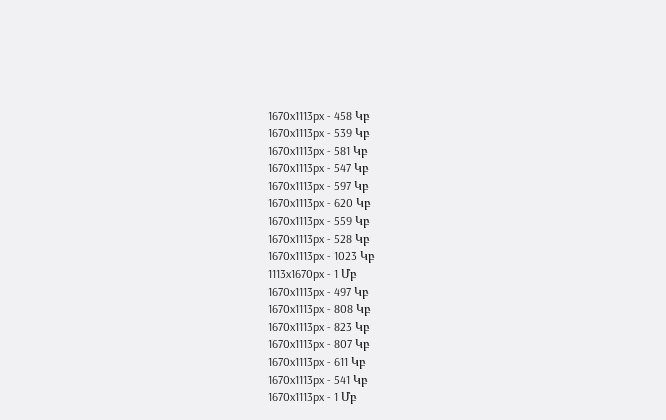1670x1113px - 458 Կբ
1670x1113px - 539 Կբ
1670x1113px - 581 Կբ
1670x1113px - 547 Կբ
1670x1113px - 597 Կբ
1670x1113px - 620 Կբ
1670x1113px - 559 Կբ
1670x1113px - 528 Կբ
1670x1113px - 1023 Կբ
1113x1670px - 1 Մբ
1670x1113px - 497 Կբ
1670x1113px - 808 Կբ
1670x1113px - 823 Կբ
1670x1113px - 807 Կբ
1670x1113px - 611 Կբ
1670x1113px - 541 Կբ
1670x1113px - 1 Մբ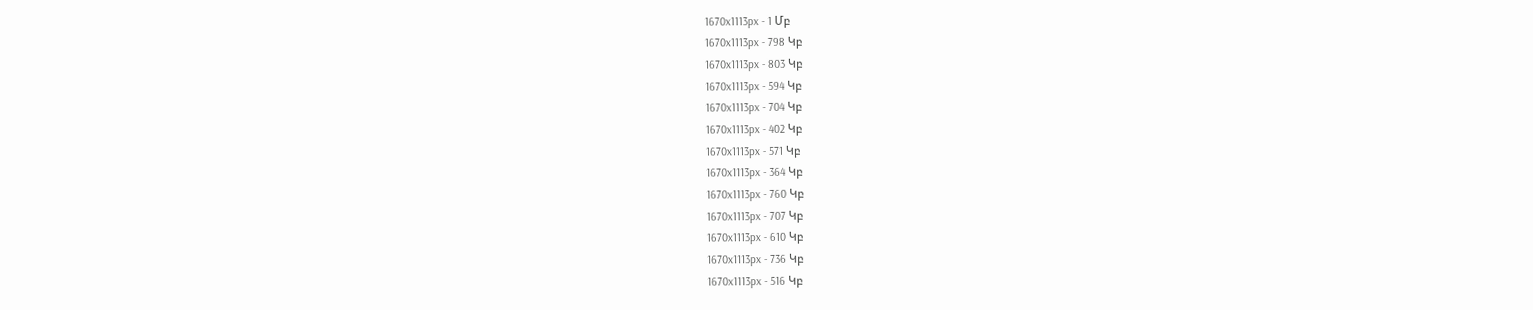1670x1113px - 1 Մբ
1670x1113px - 798 Կբ
1670x1113px - 803 Կբ
1670x1113px - 594 Կբ
1670x1113px - 704 Կբ
1670x1113px - 402 Կբ
1670x1113px - 571 Կբ
1670x1113px - 364 Կբ
1670x1113px - 760 Կբ
1670x1113px - 707 Կբ
1670x1113px - 610 Կբ
1670x1113px - 736 Կբ
1670x1113px - 516 Կբ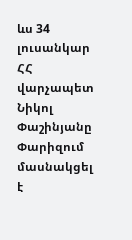ևս 34 լուսանկար
ՀՀ վարչապետ Նիկոլ Փաշինյանը Փարիզում մասնակցել է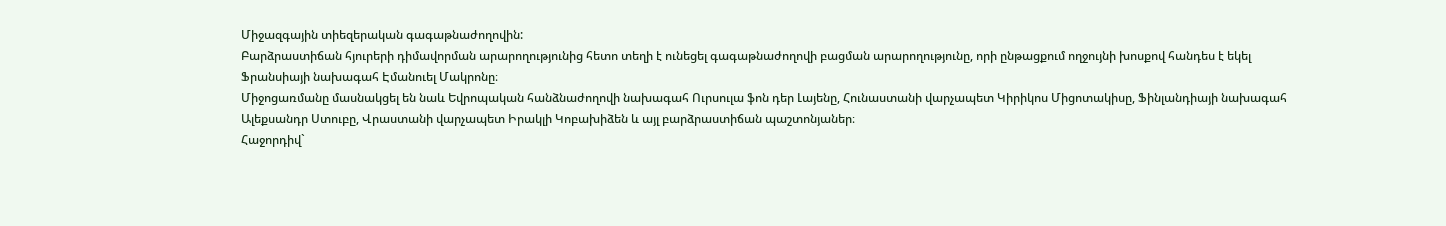Միջազգային տիեզերական գագաթնաժողովին:
Բարձրաստիճան հյուրերի դիմավորման արարողությունից հետո տեղի է ունեցել գագաթնաժողովի բացման արարողությունը, որի ընթացքում ողջույնի խոսքով հանդես է եկել Ֆրանսիայի նախագահ Էմանուել Մակրոնը։
Միջոցառմանը մասնակցել են նաև Եվրոպական հանձնաժողովի նախագահ Ուրսուլա ֆոն դեր Լայենը, Հունաստանի վարչապետ Կիրիկոս Միցոտակիսը, Ֆինլանդիայի նախագահ Ալեքսանդր Ստուբը, Վրաստանի վարչապետ Իրակլի Կոբախիձեն և այլ բարձրաստիճան պաշտոնյաներ։
Հաջորդիվ`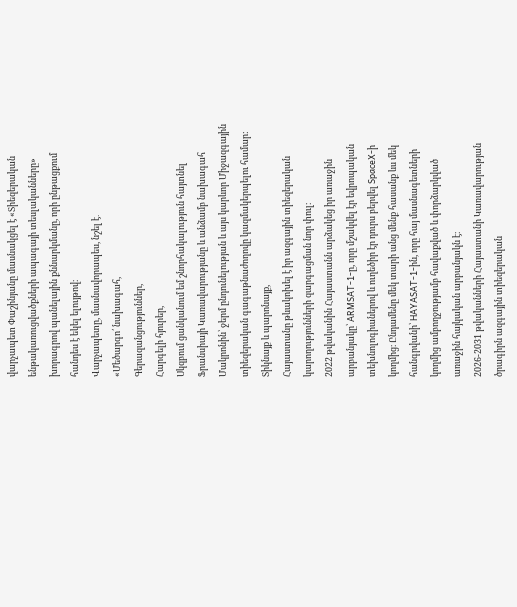վարչապետ Փաշինյանը մասնակցել է «Տիեզերական ենթակառուցվածքների ապագայի տեսլականները» խորագրով պանելային քննարկմանը, որի ընթացքում հանդես է եկել ելույթով։
Վարչապետը, մասնավորապես, նշել է․
«Մեծարգո՛ նախագահ,
Գերազանցություններ,
Հարգելի հյուրեր,
Սկզբում ցանկանում եմ շնորհակալություն հայտնել Ֆրանսիայի Կառավարությանը և անձամբ նախագահ Մակրոնին՝ ջերմ ընդունելության և այս կարևոր Միջազգային տիեզերական գագաթնաժողովը կազմակերպելու համար:
Տիկնայք և պարոնայք,
Հայաստանը թևակոխել է իր ազգային տիեզերական կարողությունների զարգացման նոր փուլ։
2022 թվականին Հայաստանն արձակեց իր առաջին արբանյակը՝ ARMSAT-1-ը, որը մշակվել էր եվրոպական տեխնոլոգիաներով և ուղեծիր էր դուրս բերվել SpaceX-ի կողմից։ Ընդամենը մեկ տարի անց մենք հասանք ևս մեկ հանգրվանի՝ HAYASAT-1-ին, որը հայ մասնագետների կողմից ամբողջությամբ հավաքված և փորձարկված առաջին հայկական արբանյակն է։
2026-2031 թվականների Հայաստանի Կառավարության ծրագիրն ազգային տիեզերական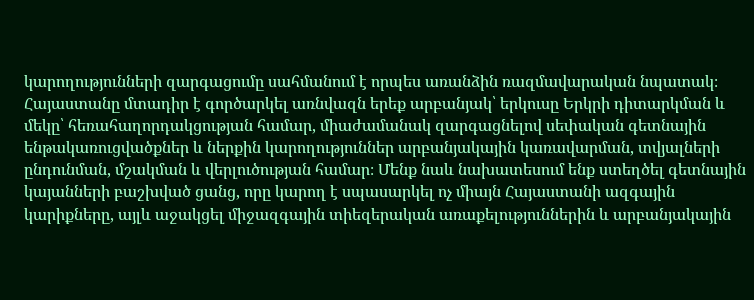կարողությունների զարգացումը սահմանում է որպես առանձին ռազմավարական նպատակ։ Հայաստանը մտադիր է գործարկել առնվազն երեք արբանյակ՝ երկուսը Երկրի դիտարկման և մեկը՝ հեռահաղորդակցության համար, միաժամանակ զարգացնելով սեփական գետնային ենթակառուցվածքներ և ներքին կարողություններ արբանյակային կառավարման, տվյալների ընդունման, մշակման և վերլուծության համար։ Մենք նաև նախատեսում ենք ստեղծել գետնային կայանների բաշխված ցանց, որը կարող է սպասարկել ոչ միայն Հայաստանի ազգային կարիքները, այլև աջակցել միջազգային տիեզերական առաքելություններին և արբանյակային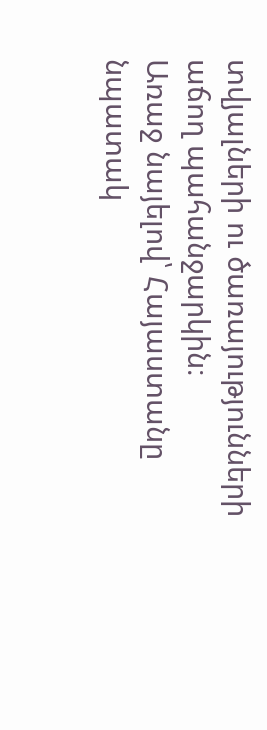տվյալների ու ծառայությունների աճող պահանջարկին։
Առաջ նայելով՝ Հայաստանը նպատակ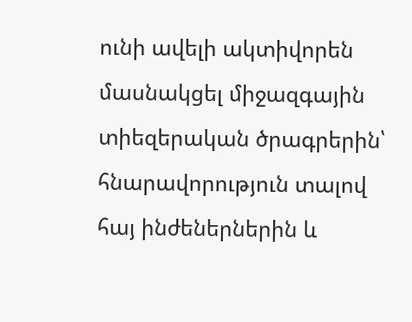ունի ավելի ակտիվորեն մասնակցել միջազգային տիեզերական ծրագրերին՝ հնարավորություն տալով հայ ինժեներներին և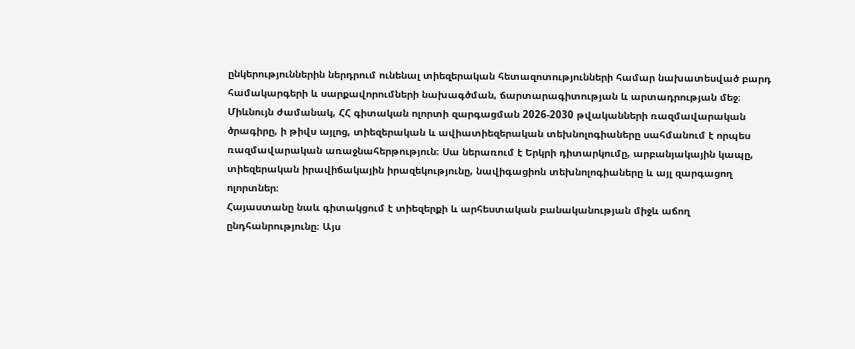ընկերություններին ներդրում ունենալ տիեզերական հետազոտությունների համար նախատեսված բարդ համակարգերի և սարքավորումների նախագծման, ճարտարագիտության և արտադրության մեջ։
Միևնույն ժամանակ, ՀՀ գիտական ոլորտի զարգացման 2026-2030 թվականների ռազմավարական ծրագիրը, ի թիվս այլոց, տիեզերական և ավիատիեզերական տեխնոլոգիաները սահմանում է որպես ռազմավարական առաջնահերթություն։ Սա ներառում է Երկրի դիտարկումը, արբանյակային կապը, տիեզերական իրավիճակային իրազեկությունը, նավիգացիոն տեխնոլոգիաները և այլ զարգացող ոլորտներ։
Հայաստանը նաև գիտակցում է տիեզերքի և արհեստական բանականության միջև աճող ընդհանրությունը։ Այս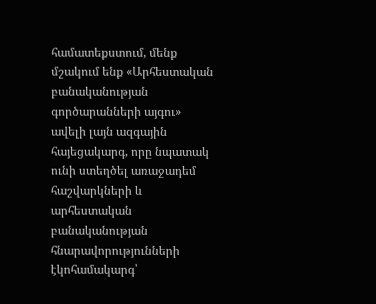համատեքստում, մենք մշակում ենք «Արհեստական բանականության գործարանների այգու» ավելի լայն ազգային հայեցակարգ, որը նպատակ ունի ստեղծել առաջադեմ հաշվարկների և արհեստական բանականության հնարավորությունների էկոհամակարգ՝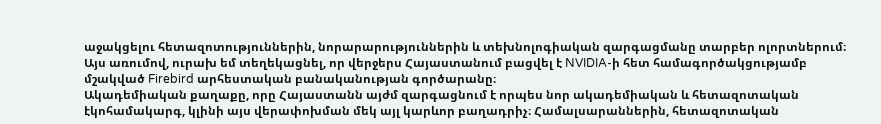աջակցելու հետազոտություններին, նորարարություններին և տեխնոլոգիական զարգացմանը տարբեր ոլորտներում։ Այս առումով, ուրախ եմ տեղեկացնել, որ վերջերս Հայաստանում բացվել է NVIDIA-ի հետ համագործակցությամբ մշակված Firebird արհեստական բանականության գործարանը։
Ակադեմիական քաղաքը, որը Հայաստանն այժմ զարգացնում է որպես նոր ակադեմիական և հետազոտական էկոհամակարգ, կլինի այս վերափոխման մեկ այլ կարևոր բաղադրիչ։ Համալսարաններին, հետազոտական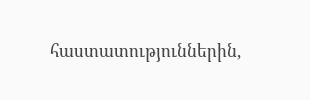հաստատություններին,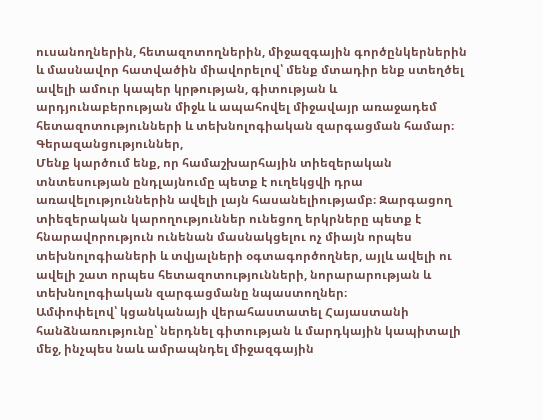ուսանողներին, հետազոտողներին, միջազգային գործընկերներին և մասնավոր հատվածին միավորելով՝ մենք մտադիր ենք ստեղծել ավելի ամուր կապեր կրթության, գիտության և արդյունաբերության միջև և ապահովել միջավայր առաջադեմ հետազոտությունների և տեխնոլոգիական զարգացման համար։
Գերազանցություններ,
Մենք կարծում ենք, որ համաշխարհային տիեզերական տնտեսության ընդլայնումը պետք է ուղեկցվի դրա առավելություններին ավելի լայն հասանելիությամբ։ Զարգացող տիեզերական կարողություններ ունեցող երկրները պետք է հնարավորություն ունենան մասնակցելու ոչ միայն որպես տեխնոլոգիաների և տվյալների օգտագործողներ, այլև ավելի ու ավելի շատ որպես հետազոտությունների, նորարարության և տեխնոլոգիական զարգացմանը նպաստողներ։
Ամփոփելով՝ կցանկանայի վերահաստատել Հայաստանի հանձնառությունը՝ ներդնել գիտության և մարդկային կապիտալի մեջ, ինչպես նաև ամրապնդել միջազգային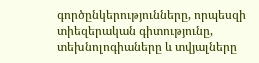գործընկերությունները, որպեսզի տիեզերական գիտությունը, տեխնոլոգիաները և տվյալները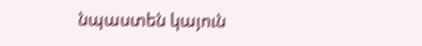նպաստեն կայուն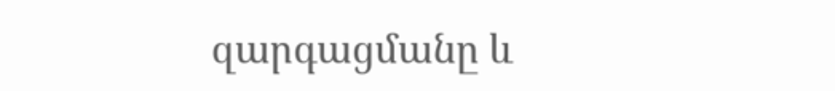զարգացմանը և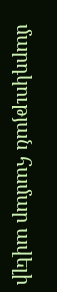մարդկության համար ավելի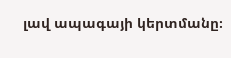լավ ապագայի կերտմանը։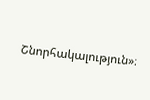Շնորհակալություն»։